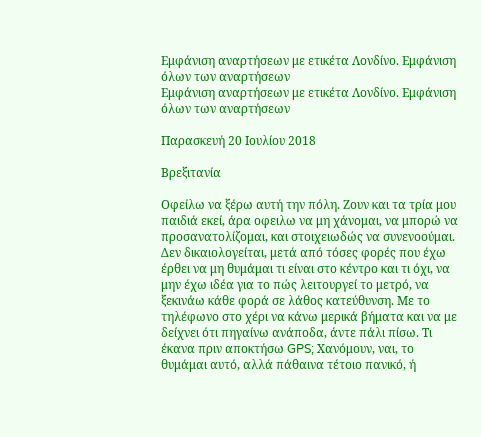Εμφάνιση αναρτήσεων με ετικέτα Λονδίνο. Εμφάνιση όλων των αναρτήσεων
Εμφάνιση αναρτήσεων με ετικέτα Λονδίνο. Εμφάνιση όλων των αναρτήσεων

Παρασκευή 20 Ιουλίου 2018

Βρεξιτανία

Οφείλω να ξέρω αυτή την πόλη. Ζουν και τα τρία μου παιδιά εκεί, άρα οφειλω να μη χάνομαι, να μπορώ να προσανατολίζομαι, και στοιχειωδώς να συνενοούμαι. Δεν δικαιολογείται, μετά από τόσες φορές που έχω έρθει να μη θυμάμαι τι είναι στο κέντρο και τι όχι, να μην έχω ιδέα για το πώς λειτουργεί το μετρό, να ξεκινάω κάθε φορά σε λάθος κατεύθυνση. Με το τηλέφωνο στο χέρι να κάνω μερικά βήματα και να με δείχνει ότι πηγαίνω ανάποδα, άντε πάλι πίσω. Τι έκανα πριν αποκτήσω GPS; Χανόμουν, ναι, το θυμάμαι αυτό, αλλά πάθαινα τέτοιο πανικό, ή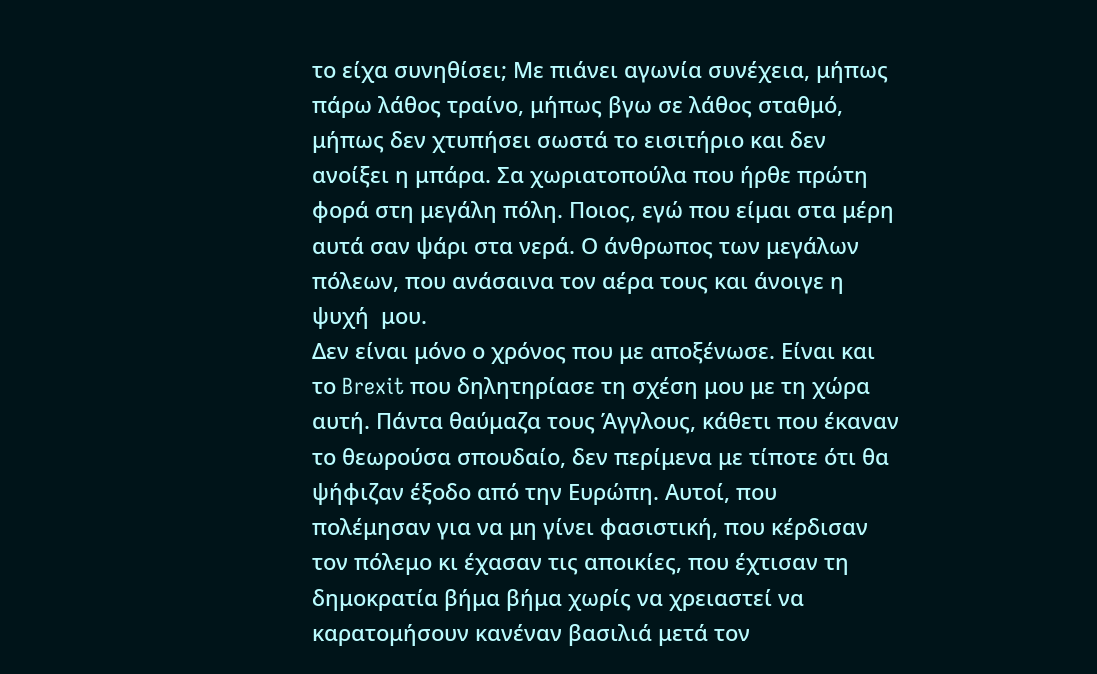το είχα συνηθίσει; Με πιάνει αγωνία συνέχεια, μήπως πάρω λάθος τραίνο, μήπως βγω σε λάθος σταθμό, μήπως δεν χτυπήσει σωστά το εισιτήριο και δεν ανοίξει η μπάρα. Σα χωριατοπούλα που ήρθε πρώτη φορά στη μεγάλη πόλη. Ποιος, εγώ που είμαι στα μέρη αυτά σαν ψάρι στα νερά. Ο άνθρωπος των μεγάλων πόλεων, που ανάσαινα τον αέρα τους και άνοιγε η ψυχή  μου.
Δεν είναι μόνο ο χρόνος που με αποξένωσε. Είναι και το Brexit που δηλητηρίασε τη σχέση μου με τη χώρα αυτή. Πάντα θαύμαζα τους Άγγλους, κάθετι που έκαναν το θεωρούσα σπουδαίο, δεν περίμενα με τίποτε ότι θα ψήφιζαν έξοδο από την Ευρώπη. Αυτοί, που πολέμησαν για να μη γίνει φασιστική, που κέρδισαν τον πόλεμο κι έχασαν τις αποικίες, που έχτισαν τη δημοκρατία βήμα βήμα χωρίς να χρειαστεί να καρατομήσουν κανέναν βασιλιά μετά τον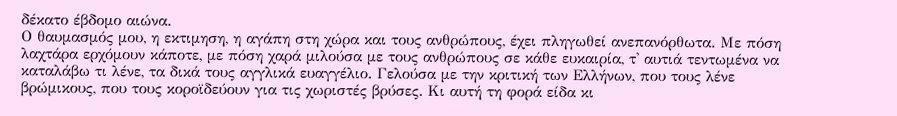δέκατο έβδομο αιώνα.
Ο θαυμασμός μου, η εκτιμηση, η αγάπη στη χώρα και τους ανθρώπους, έχει πληγωθεί ανεπανόρθωτα. Με πόση λαχτάρα ερχόμουν κάποτε, με πόση χαρά μιλούσα με τους ανθρώπους σε κάθε ευκαιρία, τ' αυτιά τεντωμένα να καταλάβω τι λένε, τα δικά τους αγγλικά ευαγγέλιο. Γελούσα με την κριτική των Ελλήνων, που τους λένε βρώμικους, που τους κοροϊδεύουν για τις χωριστές βρύσες. Κι αυτή τη φορά είδα κι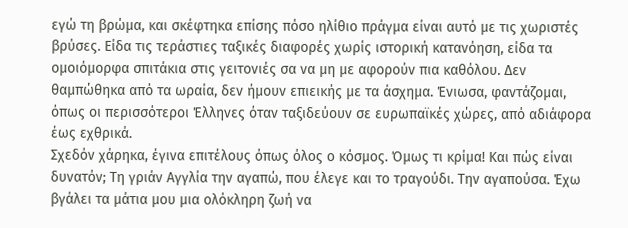εγώ τη βρώμα, και σκέφτηκα επίσης πόσο ηλίθιο πράγμα είναι αυτό με τις χωριστές βρύσες. Είδα τις τεράστιες ταξικές διαφορές χωρίς ιστορική κατανόηση, είδα τα ομοιόμορφα σπιτάκια στις γειτονιές σα να μη με αφορούν πια καθόλου. Δεν θαμπώθηκα από τα ωραία, δεν ήμουν επιεικής με τα άσχημα. Ένιωσα, φαντάζομαι, όπως οι περισσότεροι Έλληνες όταν ταξιδεύουν σε ευρωπαϊκές χώρες, από αδιάφορα έως εχθρικά.
Σχεδόν χάρηκα, έγινα επιτέλους όπως όλος ο κόσμος. Όμως τι κρίμα! Και πώς είναι δυνατόν; Τη γριάν Αγγλία την αγαπώ, που έλεγε και το τραγούδι. Την αγαπούσα. Έχω βγάλει τα μάτια μου μια ολόκληρη ζωή να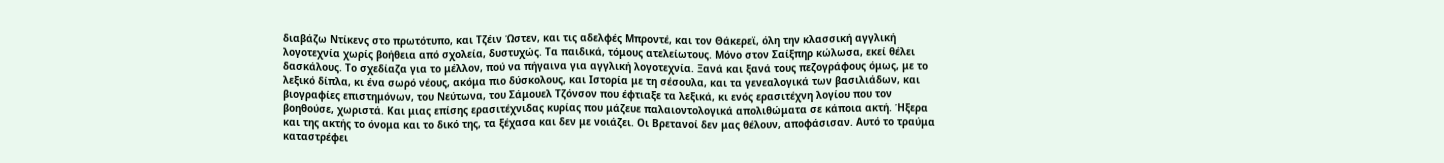διαβάζω Ντίκενς στο πρωτότυπο, και Τζέιν Ώστεν, και τις αδελφές Μπροντέ, και τον Θάκερεϊ, όλη την κλασσική αγγλική λογοτεχνία χωρίς βοήθεια από σχολεία, δυστυχώς. Τα παιδικά, τόμους ατελείωτους. Μόνο στον Σαίξπηρ κώλωσα, εκεί θέλει δασκάλους. Το σχεδίαζα για το μέλλον, πού να πήγαινα για αγγλική λογοτεχνία. Ξανά και ξανά τους πεζογράφους όμως, με το λεξικό δίπλα, κι ένα σωρό νέους, ακόμα πιο δύσκολους, και Ιστορία με τη σέσουλα, και τα γενεαλογικά των βασιλιάδων, και βιογραφίες επιστημόνων, του Νεύτωνα, του Σάμουελ Τζόνσον που έφτιαξε τα λεξικά, κι ενός ερασιτέχνη λογίου που τον βοηθούσε, χωριστά. Και μιας επίσης ερασιτέχνιδας κυρίας που μάζευε παλαιοντολογικά απολιθώματα σε κάποια ακτή. Ήξερα και της ακτής το όνομα και το δικό της, τα ξέχασα και δεν με νοιάζει. Οι Βρετανοί δεν μας θέλουν, αποφάσισαν. Αυτό το τραύμα καταστρέφει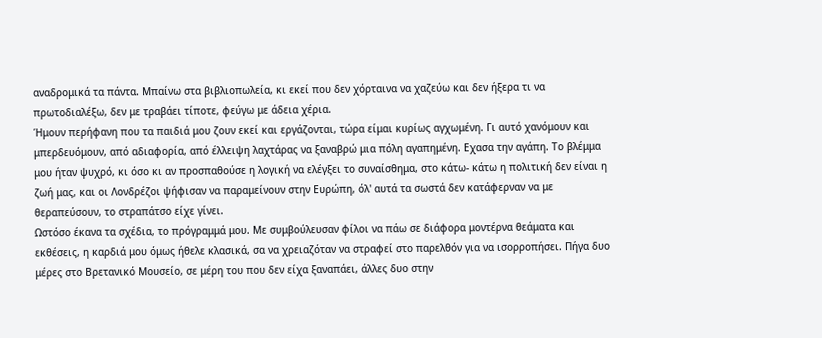αναδρομικά τα πάντα. Μπαίνω στα βιβλιοπωλεία, κι εκεί που δεν χόρταινα να χαζεύω και δεν ήξερα τι να πρωτοδιαλέξω, δεν με τραβάει τίποτε, φεύγω με άδεια χέρια.
Ήμουν περήφανη που τα παιδιά μου ζουν εκεί και εργάζονται, τώρα είμαι κυρίως αγχωμένη. Γι αυτό χανόμουν και μπερδευόμουν, από αδιαφορία, από έλλειψη λαχτάρας να ξαναβρώ μια πόλη αγαπημένη. Εχασα την αγάπη. Το βλέμμα μου ήταν ψυχρό, κι όσο κι αν προσπαθούσε η λογική να ελέγξει το συναίσθημα, στο κάτω- κάτω η πολιτική δεν είναι η ζωή μας, και οι Λονδρέζοι ψήφισαν να παραμείνουν στην Ευρώπη, όλ' αυτά τα σωστά δεν κατάφερναν να με θεραπεύσουν, το στραπάτσο είχε γίνει.
Ωστόσο έκανα τα σχέδια, το πρόγραμμά μου. Με συμβούλευσαν φίλοι να πάω σε διάφορα μοντέρνα θεάματα και εκθέσεις, η καρδιά μου όμως ήθελε κλασικά, σα να χρειαζόταν να στραφεί στο παρελθόν για να ισορροπήσει. Πήγα δυο μέρες στο Βρετανικό Μουσείο, σε μέρη του που δεν είχα ξαναπάει, άλλες δυο στην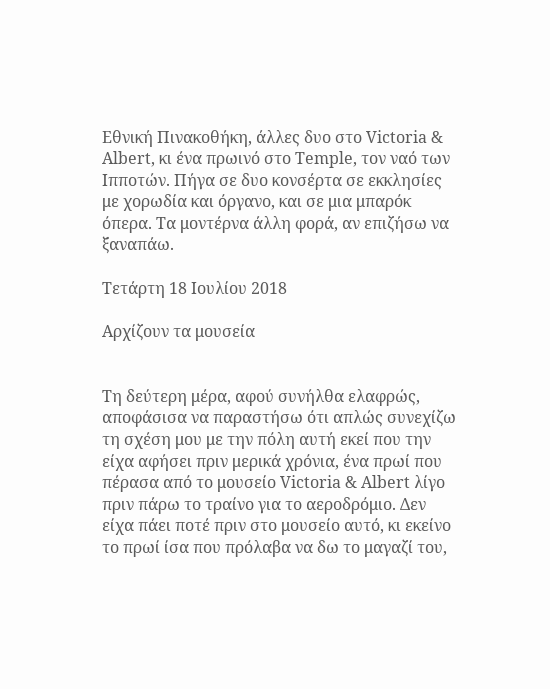Εθνική Πινακοθήκη, άλλες δυο στο Victoria & Albert, κι ένα πρωινό στο Temple, τον ναό των Ιπποτών. Πήγα σε δυο κονσέρτα σε εκκλησίες με χορωδία και όργανο, και σε μια μπαρόκ όπερα. Τα μοντέρνα άλλη φορά, αν επιζήσω να ξαναπάω.

Τετάρτη 18 Ιουλίου 2018

Αρχίζουν τα μουσεία


Τη δεύτερη μέρα, αφού συνήλθα ελαφρώς, αποφάσισα να παραστήσω ότι απλώς συνεχίζω τη σχέση μου με την πόλη αυτή εκεί που την είχα αφήσει πριν μερικά χρόνια, ένα πρωί που πέρασα από το μουσείο Victoria & Albert λίγο πριν πάρω το τραίνο για το αεροδρόμιο. Δεν είχα πάει ποτέ πριν στο μουσείο αυτό, κι εκείνο το πρωί ίσα που πρόλαβα να δω το μαγαζί του,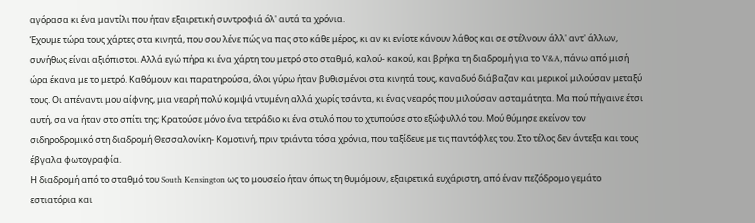αγόρασα κι ένα μαντίλι που ήταν εξαιρετική συντροφιά όλ' αυτά τα χρόνια.
Έχουμε τώρα τους χάρτες στα κινητά, που σου λένε πώς να πας στο κάθε μέρος, κι αν κι ενίοτε κάνουν λάθος και σε στέλνουν άλλ' αντ' άλλων, συνήθως είναι αξιόπιστοι. Αλλά εγώ πήρα κι ένα χάρτη του μετρό στο σταθμό, καλού- κακού, και βρήκα τη διαδρομή για το V&A, πάνω από μισή ώρα έκανα με το μετρό. Καθόμουν και παρατηρούσα, όλοι γύρω ήταν βυθισμένοι στα κινητά τους, καναδυό διάβαζαν και μερικοί μιλούσαν μεταξύ τους. Οι απέναντι μου αίφνης, μια νεαρή πολύ κομψά ντυμένη αλλά χωρίς τσάντα, κι ένας νεαρός που μιλούσαν ασταμάτητα. Μα πού πήγαινε έτσι αυτή, σα να ήταν στο σπίτι της; Κρατούσε μόνο ένα τετράδιο κι ένα στυλό που το χτυπούσε στο εξώφυλλό του. Μού θύμησε εκείνον τον σιδηροδρομικό στη διαδρομή Θεσσαλονίκη- Κομοτινή, πριν τριάντα τόσα χρόνια, που ταξίδευε με τις παντόφλες του. Στο τέλος δεν άντεξα και τους έβγαλα φωτογραφία.
Η διαδρομή από το σταθμό του South Kensington ως το μουσείο ήταν όπως τη θυμόμουν, εξαιρετικά ευχάριστη, από έναν πεζόδρομο γεμάτο εστιατόρια και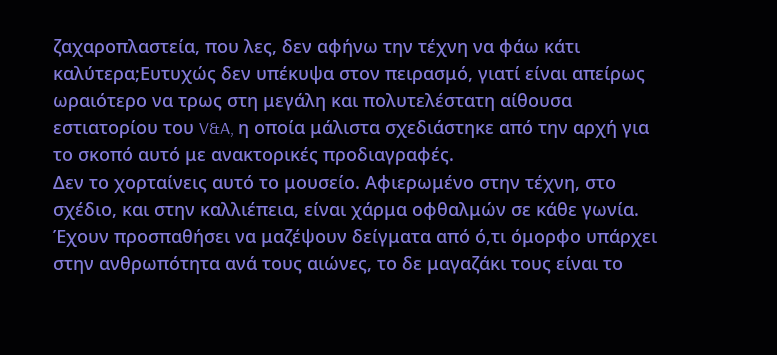ζαχαροπλαστεία, που λες, δεν αφήνω την τέχνη να φάω κάτι καλύτερα;Ευτυχώς δεν υπέκυψα στον πειρασμό, γιατί είναι απείρως ωραιότερο να τρως στη μεγάλη και πολυτελέστατη αίθουσα εστιατορίου του V&A, η οποία μάλιστα σχεδιάστηκε από την αρχή για το σκοπό αυτό με ανακτορικές προδιαγραφές.
Δεν το χορταίνεις αυτό το μουσείο. Αφιερωμένο στην τέχνη, στο σχέδιο, και στην καλλιέπεια, είναι χάρμα οφθαλμών σε κάθε γωνία. Έχουν προσπαθήσει να μαζέψουν δείγματα από ό,τι όμορφο υπάρχει στην ανθρωπότητα ανά τους αιώνες, το δε μαγαζάκι τους είναι το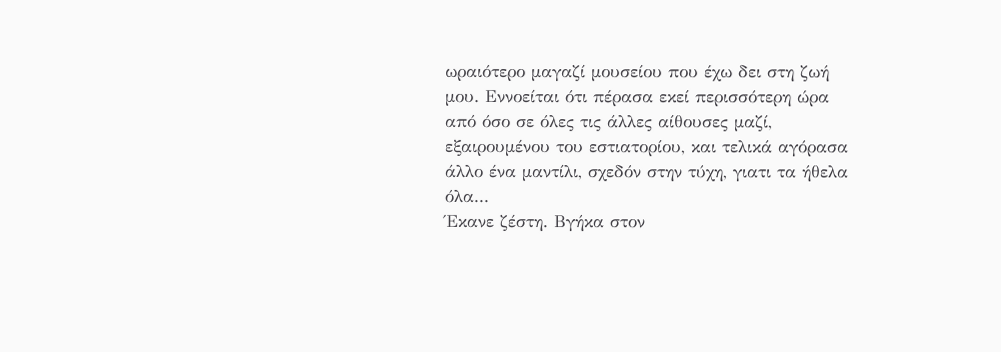ωραιότερο μαγαζί μουσείου που έχω δει στη ζωή μου. Εννοείται ότι πέρασα εκεί περισσότερη ώρα από όσο σε όλες τις άλλες αίθουσες μαζί, εξαιρουμένου του εστιατορίου, και τελικά αγόρασα άλλο ένα μαντίλι, σχεδόν στην τύχη, γιατι τα ήθελα όλα...
Έκανε ζέστη. Βγήκα στον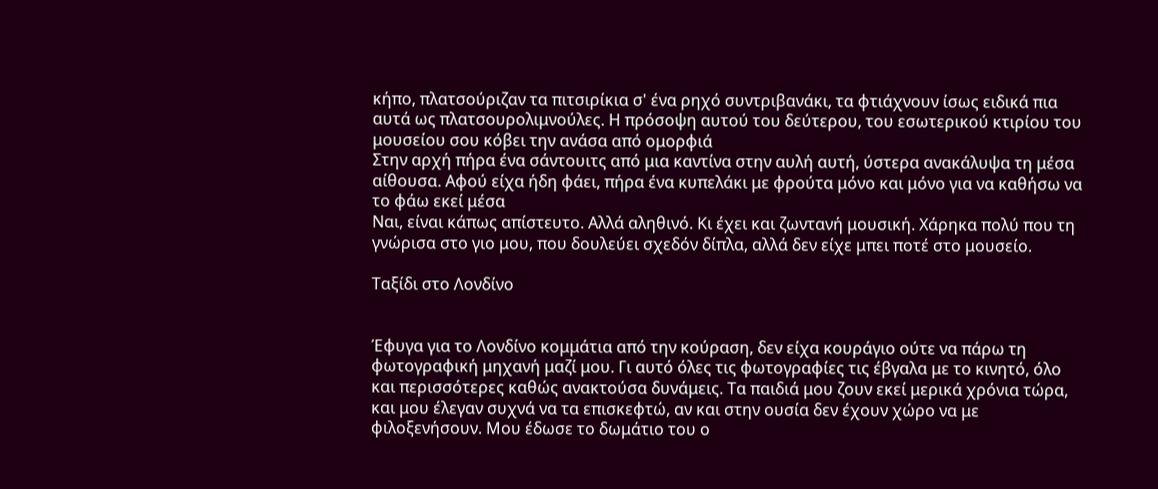κήπο, πλατσούριζαν τα πιτσιρίκια σ' ένα ρηχό συντριβανάκι, τα φτιάχνουν ίσως ειδικά πια αυτά ως πλατσουρολιμνούλες. Η πρόσοψη αυτού του δεύτερου, του εσωτερικού κτιρίου του μουσείου σου κόβει την ανάσα από ομορφιά
Στην αρχή πήρα ένα σάντουιτς από μια καντίνα στην αυλή αυτή, ύστερα ανακάλυψα τη μέσα αίθουσα. Αφού είχα ήδη φάει, πήρα ένα κυπελάκι με φρούτα μόνο και μόνο για να καθήσω να το φάω εκεί μέσα
Ναι, είναι κάπως απίστευτο. Αλλά αληθινό. Κι έχει και ζωντανή μουσική. Χάρηκα πολύ που τη γνώρισα στο γιο μου, που δουλεύει σχεδόν δίπλα, αλλά δεν είχε μπει ποτέ στο μουσείο.

Ταξίδι στο Λονδίνο


Έφυγα για το Λονδίνο κομμάτια από την κούραση, δεν είχα κουράγιο ούτε να πάρω τη φωτογραφική μηχανή μαζί μου. Γι αυτό όλες τις φωτογραφίες τις έβγαλα με το κινητό, όλο και περισσότερες καθώς ανακτούσα δυνάμεις. Τα παιδιά μου ζουν εκεί μερικά χρόνια τώρα, και μου έλεγαν συχνά να τα επισκεφτώ, αν και στην ουσία δεν έχουν χώρο να με φιλοξενήσουν. Μου έδωσε το δωμάτιο του ο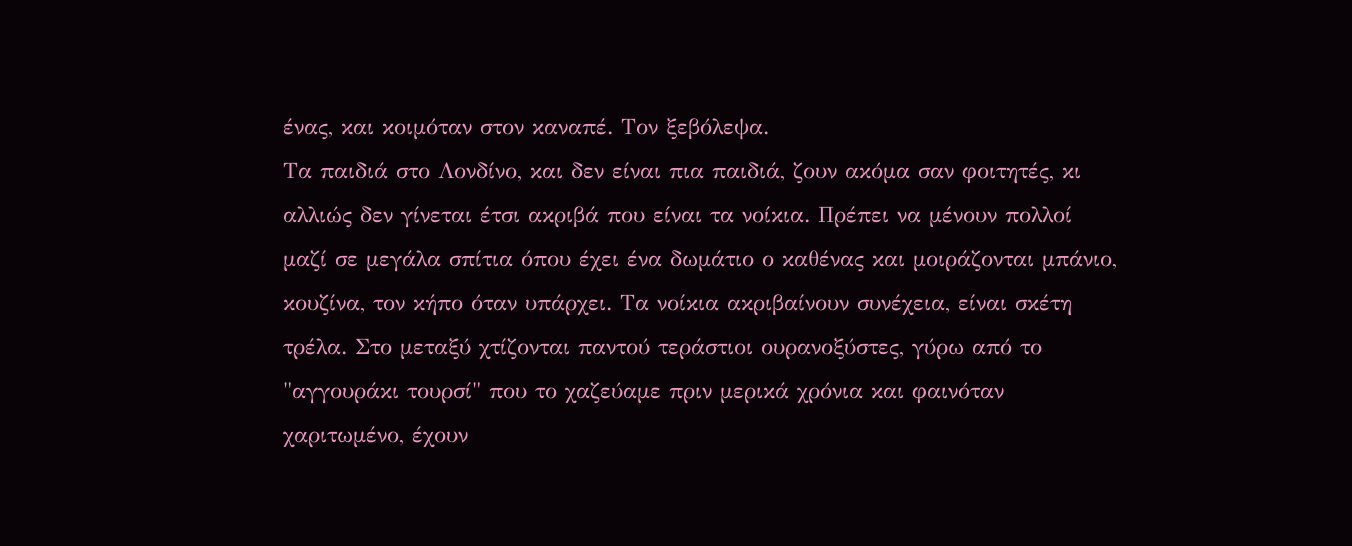ένας, και κοιμόταν στον καναπέ. Τον ξεβόλεψα.
Τα παιδιά στο Λονδίνο, και δεν είναι πια παιδιά, ζουν ακόμα σαν φοιτητές, κι αλλιώς δεν γίνεται έτσι ακριβά που είναι τα νοίκια. Πρέπει να μένουν πολλοί μαζί σε μεγάλα σπίτια όπου έχει ένα δωμάτιο ο καθένας και μοιράζονται μπάνιο, κουζίνα, τον κήπο όταν υπάρχει. Τα νοίκια ακριβαίνουν συνέχεια, είναι σκέτη τρέλα. Στο μεταξύ χτίζονται παντού τεράστιοι ουρανοξύστες, γύρω από το "αγγουράκι τουρσί" που το χαζεύαμε πριν μερικά χρόνια και φαινόταν χαριτωμένο, έχουν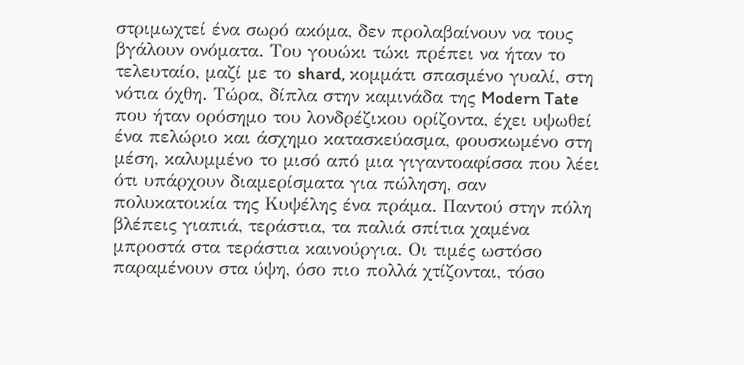στριμωχτεί ένα σωρό ακόμα, δεν προλαβαίνουν να τους βγάλουν ονόματα. Του γουώκι τώκι πρέπει να ήταν το τελευταίο, μαζί με το shard, κομμάτι σπασμένο γυαλί, στη νότια όχθη. Τώρα, δίπλα στην καμινάδα της Modern Tate που ήταν ορόσημο του λονδρέζικου ορίζοντα, έχει υψωθεί ένα πελώριο και άσχημο κατασκεύασμα, φουσκωμένο στη μέση, καλυμμένο το μισό από μια γιγαντοαφίσσα που λέει ότι υπάρχουν διαμερίσματα για πώληση, σαν πολυκατοικία της Κυψέλης ένα πράμα. Παντού στην πόλη βλέπεις γιαπιά, τεράστια, τα παλιά σπίτια χαμένα μπροστά στα τεράστια καινούργια. Οι τιμές ωστόσο παραμένουν στα ύψη, όσο πιο πολλά χτίζονται, τόσο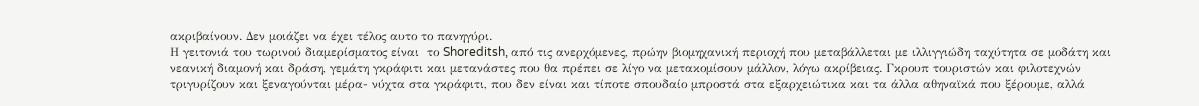ακριβαίνουν. Δεν μοιάζει να έχει τέλος αυτο το πανηγύρι.
Η γειτονιά του τωρινού διαμερίσματος είναι  το Shoreditsh, από τις ανερχόμενες, πρώην βιομηχανική περιοχή που μεταβάλλεται με ιλλιγγιώδη ταχύτητα σε μοδάτη και νεανική διαμονή και δράση, γεμάτη γκράφιτι και μετανάστες που θα πρέπει σε λίγο να μετακομίσουν μάλλον, λόγω ακρίβειας. Γκρουπ τουριστών και φιλοτεχνών τριγυρίζουν και ξεναγούνται μέρα- νύχτα στα γκράφιτι, που δεν είναι και τίποτε σπουδαίο μπροστά στα εξαρχειώτικα και τα άλλα αθηναϊκά που ξέρουμε, αλλά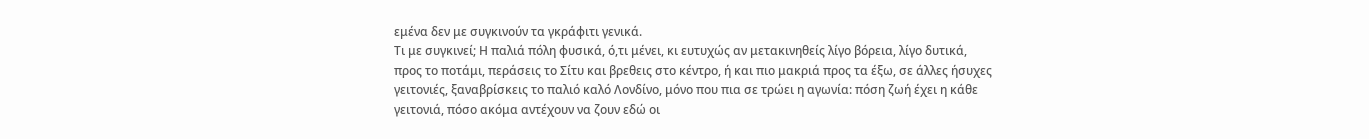εμένα δεν με συγκινούν τα γκράφιτι γενικά.
Τι με συγκινεί; Η παλιά πόλη φυσικά, ό,τι μένει, κι ευτυχώς αν μετακινηθείς λίγο βόρεια, λίγο δυτικά, προς το ποτάμι, περάσεις το Σίτυ και βρεθεις στο κέντρο, ή και πιο μακριά προς τα έξω, σε άλλες ήσυχες γειτονιές, ξαναβρίσκεις το παλιό καλό Λονδίνο, μόνο που πια σε τρώει η αγωνία: πόση ζωή έχει η κάθε γειτονιά, πόσο ακόμα αντέχουν να ζουν εδώ οι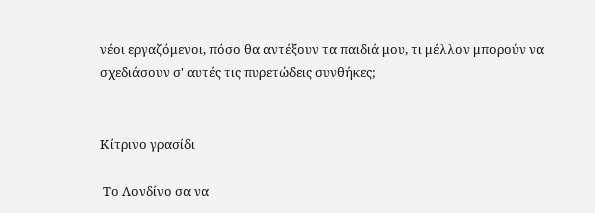νέοι εργαζόμενοι, πόσο θα αντέξουν τα παιδιά μου, τι μέλλον μπορούν να σχεδιάσουν σ' αυτές τις πυρετώδεις συνθήκες;


Κίτρινο γρασίδι

 Το Λονδίνο σα να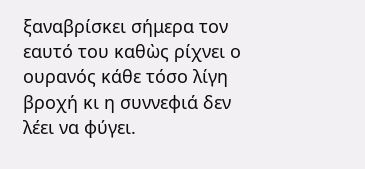ξαναβρίσκει σήμερα τον εαυτό του καθὼς ρίχνει ο ουρανός κάθε τόσο λίγη βροχή κι η συννεφιά δεν λέει να φύγει.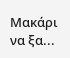Μακάρι να ξα...